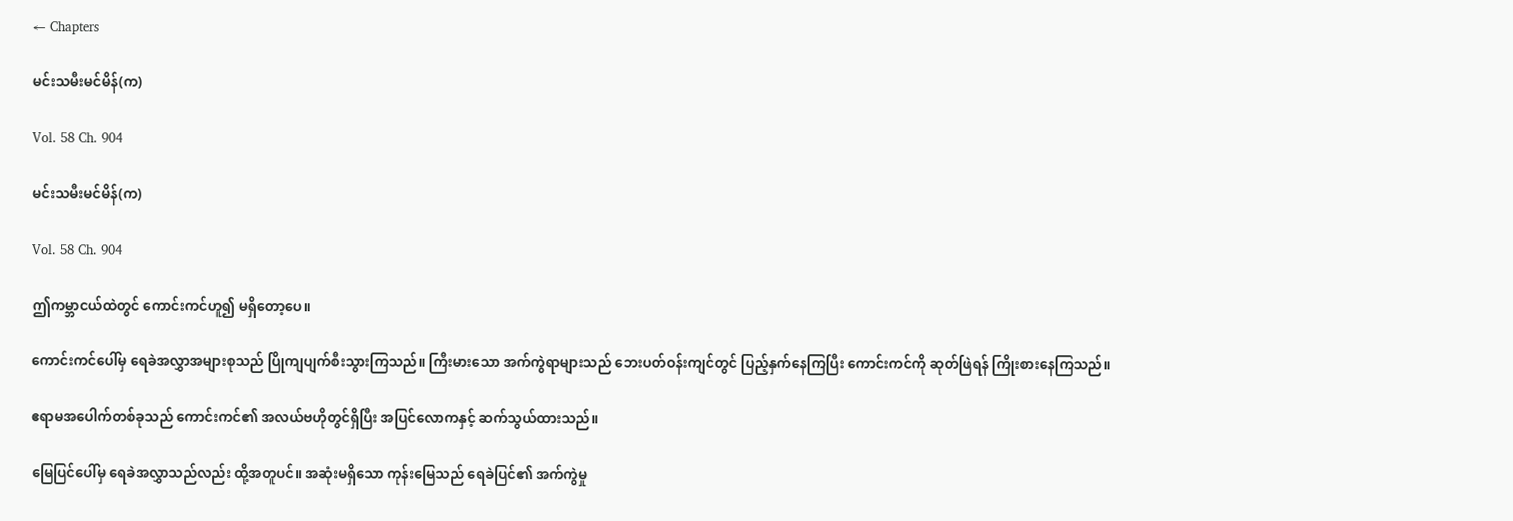← Chapters

မင်းသမီးမင်မိန်(က)

Vol. 58 Ch. 904

မင်းသမီးမင်မိန်(က)

Vol. 58 Ch. 904

ဤကမ္ဘာငယ်ထဲတွင် ကောင်းကင်ဟူ၍ မရှိတော့ပေ။

ကောင်းကင်ပေါ်မှ ရေခဲအလွှာအများစုသည် ပြိုကျပျက်စီးသွားကြသည်။ ကြီးမားသော အက်ကွဲရာများသည် ဘေးပတ်ဝန်းကျင်တွင် ပြည့်နှက်နေကြပြီး ကောင်းကင်ကို ဆုတ်ဖြဲရန် ကြိုးစားနေကြသည်။

ဧရာမအပေါက်တစ်ခုသည် ကောင်းကင်၏ အလယ်ဗဟိုတွင်ရှိပြီး အပြင်လောကနှင့် ဆက်သွယ်ထားသည်။

မြေပြင်ပေါ်မှ ရေခဲအလွှာသည်လည်း ထို့အတူပင်။ အဆုံးမရှိသော ကုန်းမြေသည် ရေခဲပြင်၏ အက်ကွဲမှု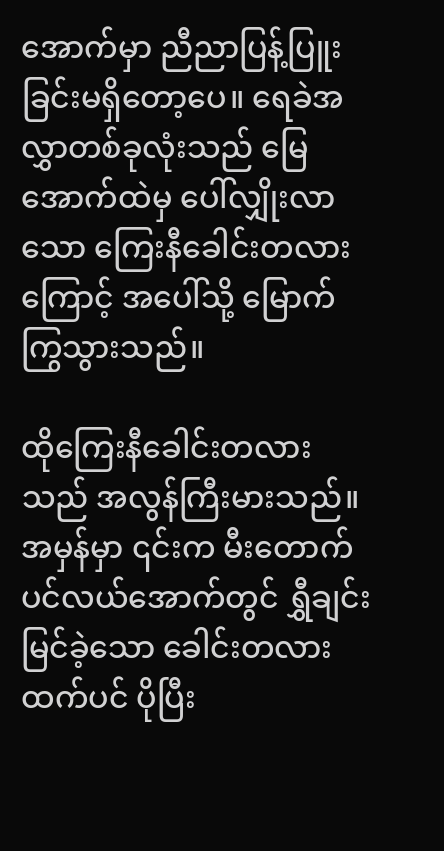အောက်မှာ ညီညာပြန့်ပြူးခြင်းမရှိတော့ပေ။ ရေခဲအလွှာတစ်ခုလုံးသည် မြေအောက်ထဲမှ ပေါ်လျှိုးလာသော ကြေးနီခေါင်းတလားကြောင့် အပေါ်သို့ မြောက်ကြွသွားသည်။

ထိုကြေးနီခေါင်းတလားသည် အလွန်ကြီးမားသည်။ အမှန်မှာ ၎င်းက မီးတောက်ပင်လယ်အောက်တွင် ရွှီချင်းမြင်ခဲ့သော ခေါင်းတလားထက်ပင် ပိုပြီး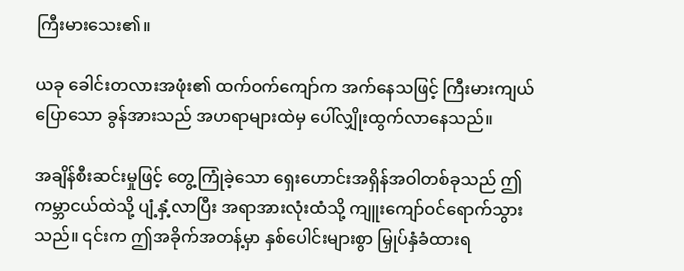ကြီးမားသေး၏။

ယခု ခေါင်းတလားအဖုံး၏ ထက်ဝက်ကျော်က အက်နေသဖြင့် ကြီးမားကျယ်ပြောသော ခွန်အားသည် အဟရာများထဲမှ ပေါ်လျှိုးထွက်လာနေသည်။

အချိန်စီးဆင်းမှုဖြင့် တွေ့ကြုံခဲ့သော ရှေးဟောင်းအရှိန်အဝါတစ်ခုသည် ဤကမ္ဘာငယ်ထဲသို့ ပျံ့နှံ့လာပြီး အရာအားလုံးထံသို့ ကျူးကျော်ဝင်ရောက်သွားသည်။ ၎င်းက ဤအခိုက်အတန့်မှာ နှစ်ပေါင်းများစွာ မြှုပ်နှံခံထားရ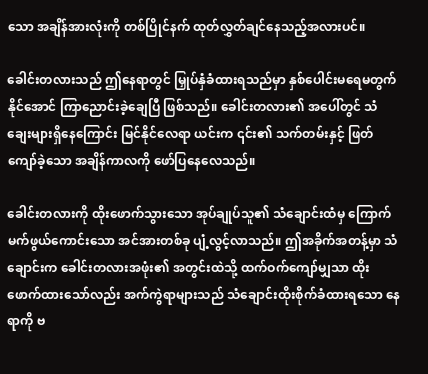သော အချိန်အားလုံးကို တစ်ပြိုင်နက် ထုတ်လွှတ်ချင်နေသည့်အလားပင်။

ခေါင်းတလားသည် ဤနေရာတွင် မြှုပ်နှံခံထားရသည်မှာ နှစ်ပေါင်းမရေမတွက်နိုင်အောင် ကြာညောင်းခဲ့ချေပြီ ဖြစ်သည်။ ခေါင်းတလား၏ အပေါ်တွင် သံချေးများရှိနေကြောင်း မြင်နိုင်လေရာ ယင်းက ၎င်း၏ သက်တမ်းနှင့် ဖြတ်ကျော်ခဲ့သော အချိန်ကာလကို ဖော်ပြနေလေသည်။

ခေါင်းတလားကို ထိုးဖောက်သွားသော အုပ်ချုပ်သူ၏ သံချောင်းထံမှ ကြောက်မက်ဖွယ်ကောင်းသော အင်အားတစ်ခု ပျံ့လွင့်လာသည်။ ဤအခိုက်အတန့်မှာ သံချောင်းက ခေါင်းတလားအဖုံး၏ အတွင်းထဲသို့ ထက်ဝက်ကျော်မျှသာ ထိုးဖောက်ထားသော်လည်း အက်ကွဲရာများသည် သံချောင်းထိုးစိုက်ခံထားရသော နေရာကို ဗ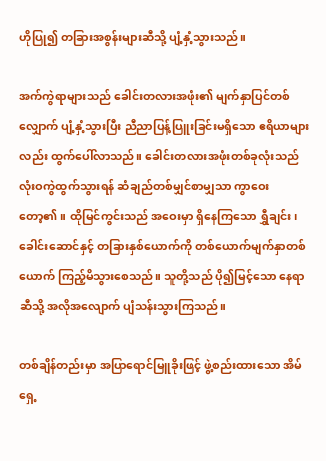ဟိုပြု၍ တခြားအစွန်းများဆီသို့ ပျံ့နှံ့သွားသည်။

အက်ကွဲရာများသည် ခေါင်းတလားအဖုံး၏ မျက်နှာပြင်တစ်လျှောက် ပျံ့နှံ့သွားပြီး ညီညာပြန့်ပြူးခြင်းမရှိသော ဧရိယာများလည်း ထွက်ပေါ်လာသည်။ ခေါင်းတလားအဖုံးတစ်ခုလုံးသည် လုံးဝကွဲထွက်သွားရန် ဆံချည်တစ်မျှင်စာမျှသာ ကွာဝေးတော့၏။ ထိုမြင်ကွင်းသည် အဝေးမှာ ရှိနေကြသော ရွှီချင်း၊ ခေါင်းဆောင်နှင့် တခြားနှစ်ယောက်ကို တစ်ယောက်မျက်နှာတစ်ယောက် ကြည့်မိသွားစေသည်။ သူတို့သည် ပို၍မြင့်သော နေရာဆီသို့ အလိုအလျောက် ပျံသန်းသွားကြသည်။

တစ်ချိန်တည်းမှာ အပြာရောင်မြူခိုးဖြင့် ဖွဲ့စည်းထားသော အိမ်ရှေ့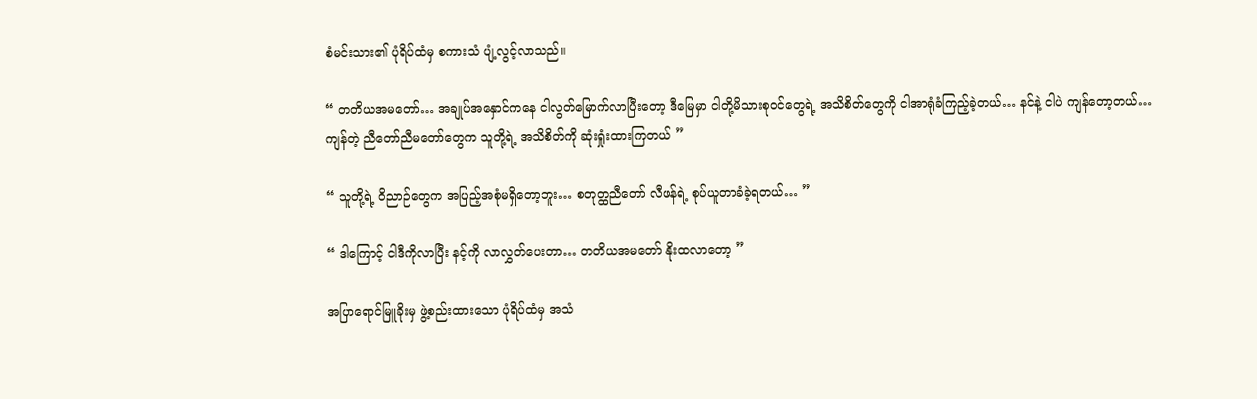စံမင်းသား၏ ပုံရိပ်ထံမှ စကားသံ ပျံ့လွင့်လာသည်။

“ တတိယအမတော်… အချုပ်အနှောင်ကနေ ငါလွတ်မြောက်လာပြီးတော့ ဒီမြေမှာ ငါတို့မိသားစုဝင်တွေရဲ့ အသိစိတ်တွေကို ငါအာရုံခံကြည့်ခဲ့တယ်… နင်နဲ့ ငါပဲ ကျန်တော့တယ်… ကျန်တဲ့ ညီတော်ညီမတော်တွေက သူတို့ရဲ့ အသိစိတ်ကို ဆုံးရှုံးထားကြတယ် ”

“ သူတို့ရဲ့ ဝိညာဉ်တွေက အပြည့်အစုံမရှိတော့ဘူး… စတုတ္ထညီတော် လီဖန်ရဲ့ စုပ်ယူတာခံခဲ့ရတယ်… ”

“ ဒါကြောင့် ငါဒီကိုလာပြီး နင့်ကို လာလွှတ်ပေးတာ… တတိယအမတော် နိုးထလာတော့ ”

အပြာရောင်မြူခိုးမှ ဖွဲ့စည်းထားသော ပုံရိပ်ထံမှ အသံ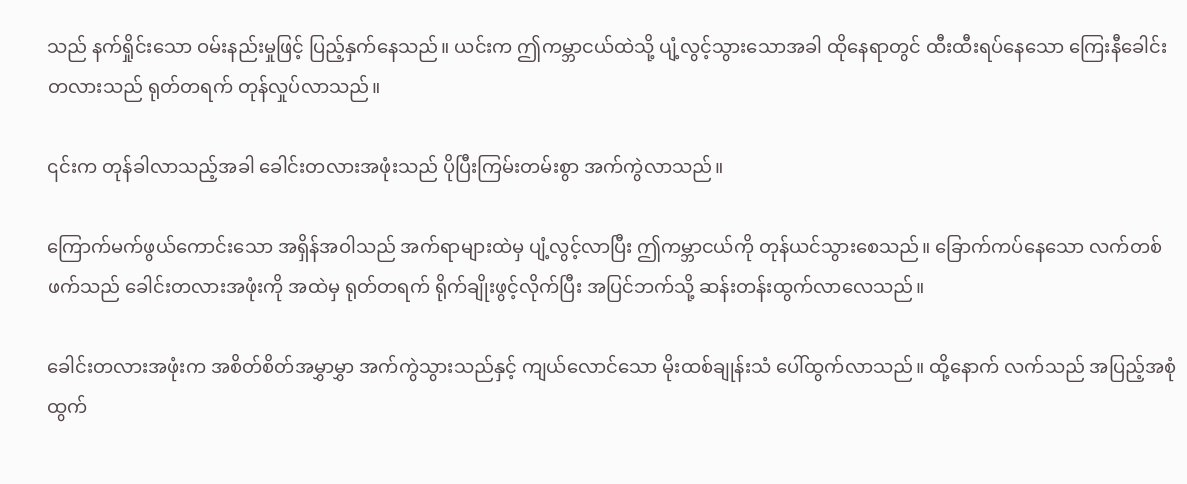သည် နက်ရှိုင်းသော ဝမ်းနည်းမှုဖြင့် ပြည့်နှက်နေသည်။ ယင်းက ဤကမ္ဘာငယ်ထဲသို့ ပျံ့လွင့်သွားသောအခါ ထိုနေရာတွင် ထီးထီးရပ်နေသော ကြေးနီခေါင်းတလားသည် ရုတ်တရက် တုန်လှုပ်လာသည်။

၎င်းက တုန်ခါလာသည့်အခါ ခေါင်းတလားအဖုံးသည် ပိုပြီးကြမ်းတမ်းစွာ အက်ကွဲလာသည်။

ကြောက်မက်ဖွယ်ကောင်းသော အရှိန်အဝါသည် အက်ရာများထဲမှ ပျံ့လွင့်လာပြီး ဤကမ္ဘာငယ်ကို တုန်ယင်သွားစေသည်။ ခြောက်ကပ်နေသော လက်တစ်ဖက်သည် ခေါင်းတလားအဖုံးကို အထဲမှ ရုတ်တရက် ရိုက်ချိုးဖွင့်လိုက်ပြီး အပြင်ဘက်သို့ ဆန်းတန်းထွက်လာလေသည်။

ခေါင်းတလားအဖုံးက အစိတ်စိတ်အမွှာမွှာ အက်ကွဲသွားသည်နှင့် ကျယ်လောင်သော မိုးထစ်ချုန်းသံ ပေါ်ထွက်လာသည်။ ထို့နောက် လက်သည် အပြည့်အစုံ ထွက်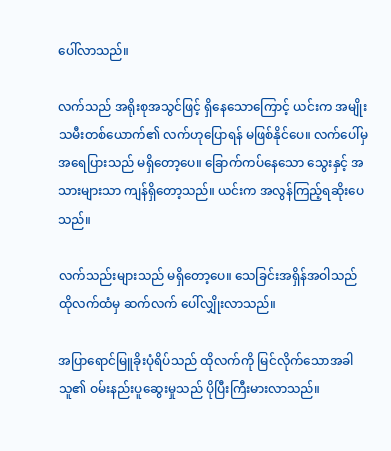ပေါ်လာသည်။

လက်သည် အရိုးစုအသွင်ဖြင့် ရှိနေသောကြောင့် ယင်းက အမျိုးသမီးတစ်ယောက်၏ လက်ဟုပြောရန် မဖြစ်နိုင်ပေ။ လက်ပေါ်မှ အရေပြားသည် မရှိတော့ပေ။ ခြောက်ကပ်နေသော သွေးနှင့် အသားများသာ ကျန်ရှိတော့သည်။ ယင်းက အလွန်ကြည့်ရဆိုးပေသည်။

လက်သည်းများသည် မရှိတော့ပေ။ သေခြင်းအရှိန်အဝါသည် ထိုလက်ထံမှ ဆက်လက် ပေါ်လျှိုးလာသည်။

အပြာရောင်မြူခိုးပုံရိပ်သည် ထိုလက်ကို မြင်လိုက်သောအခါ သူ၏ ဝမ်းနည်းပူဆွေးမှုသည် ပိုပြီးကြီးမားလာသည်။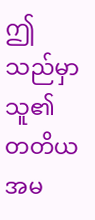ဤသည်မှာ သူ၏ တတိယအမ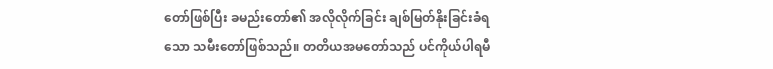တော်ဖြစ်ပြီး ခမည်းတော်၏ အလိုလိုက်ခြင်း ချစ်မြတ်နိုးခြင်းခံရသော သမီးတော်ဖြစ်သည်။ တတိယအမတော်သည် ပင်ကိုယ်ပါရမီ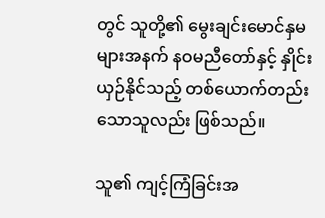တွင် သူတို့၏ မွေးချင်းမောင်နှမများအနက် နဝမညီတော်နှင့် နှိုင်းယှဉ်နိုင်သည့် တစ်ယောက်တည်းသောသူလည်း ဖြစ်သည်။

သူ၏ ကျင့်ကြံခြင်းအ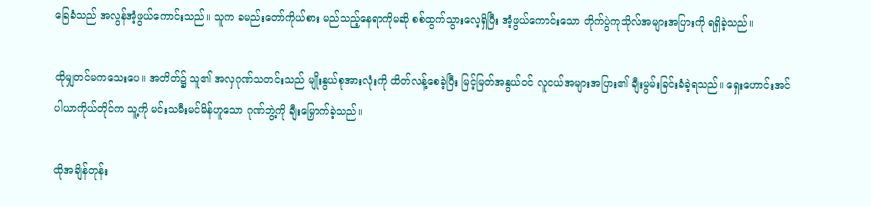ခြေခံသည် အလွန်အံ့ဖွယ်ကောင်းသည်။ သူက ခမည်းတော်ကိုယ်စား မည်သည့်နေရာကိုမဆို စစ်ထွက်သွားလေ့ရှိပြီး အံ့ဖွယ်ကောင်းသော တိုက်ပွဲကုသိုလ်အများအပြားကို ရရှိခဲ့သည်။

ထိုမျှတင်မကသေးပေ။ အတိတ်၌ သူ၏ အလှဂုဏ်သတင်းသည် မျိုးနွယ်စုအားလုံးကို ထိတ်လန့်စေခဲ့ပြီး မြင့်မြတ်အနွယ်ဝင် လူငယ်အများအပြား၏ ချီးမွမ်းခြင်းခံခဲ့ရသည်။ ရှေးဟောင်းအင်ပါယာကိုယ်တိုင်က သူ့ကို မင်းသမီးမင်မိန်ဟူသော ဂုဏ်ဘွဲ့ကို ချီးမြှောက်ခဲ့သည်။

ထိုအချိန်တုန်း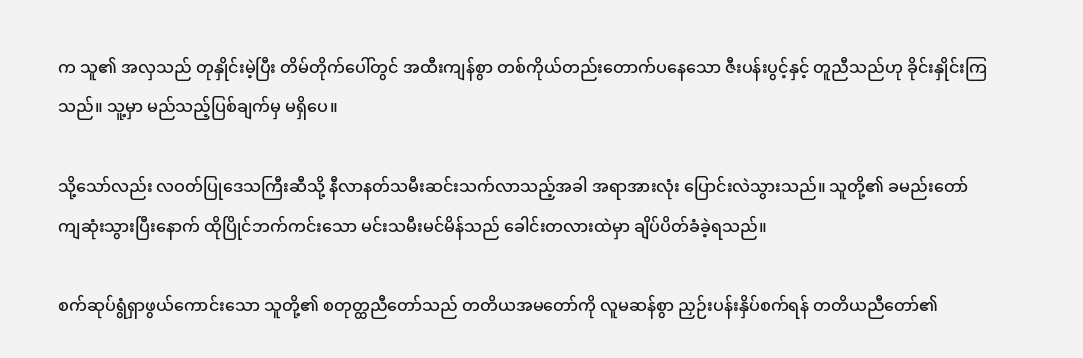က သူ၏ အလှသည် တုနှိုင်းမဲ့ပြီး တိမ်တိုက်ပေါ်တွင် အထီးကျန်စွာ တစ်ကိုယ်တည်းတောက်ပနေသော ဇီးပန်းပွင့်နှင့် တူညီသည်ဟု ခိုင်းနှိုင်းကြသည်။ သူ့မှာ မည်သည့်ပြစ်ချက်မှ မရှိပေ။

သို့သော်လည်း လဝတ်ပြုဒေသကြီးဆီသို့ နီလာနတ်သမီးဆင်းသက်လာသည့်အခါ အရာအားလုံး ပြောင်းလဲသွားသည်။ သူတို့၏ ခမည်းတော်ကျဆုံးသွားပြီးနောက် ထိုပြိုင်ဘက်ကင်းသော မင်းသမီးမင်မိန်သည် ခေါင်းတလားထဲမှာ ချိပ်ပိတ်ခံခဲ့ရသည်။

စက်ဆုပ်ရွံရှာဖွယ်ကောင်းသော သူတို့၏ စတုတ္ထညီတော်သည် တတိယအမတော်ကို လူမဆန်စွာ ညှဉ်းပန်းနှိပ်စက်ရန် တတိယညီတော်၏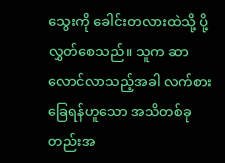သွေးကို ခေါင်းတလားထဲသို့ ပို့လွှတ်စေသည်။ သူက ဆာလောင်လာသည့်အခါ လက်စားခြေရန်ဟူသော အသိတစ်ခုတည်းအ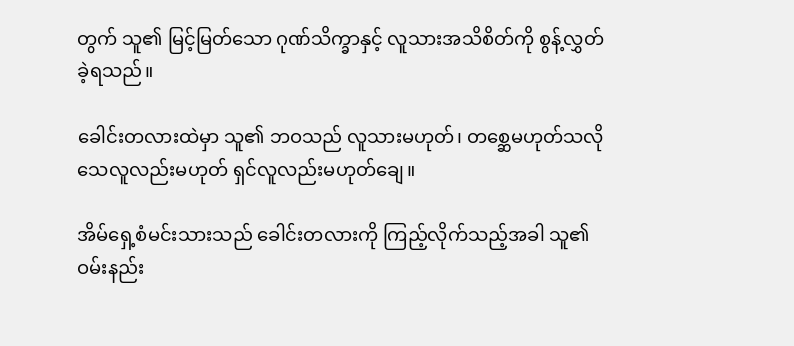တွက် သူ၏ မြင့်မြတ်သော ဂုဏ်သိက္ခာနှင့် လူသားအသိစိတ်ကို စွန့်လွှတ်ခဲ့ရသည်။

ခေါင်းတလားထဲမှာ သူ၏ ဘဝသည် လူသားမဟုတ်၊ တစ္ဆေမဟုတ်သလို သေလူလည်းမဟုတ် ရှင်လူလည်းမဟုတ်ချေ။

အိမ်ရှေ့စံမင်းသားသည် ခေါင်းတလားကို ကြည့်လိုက်သည့်အခါ သူ၏ ဝမ်းနည်း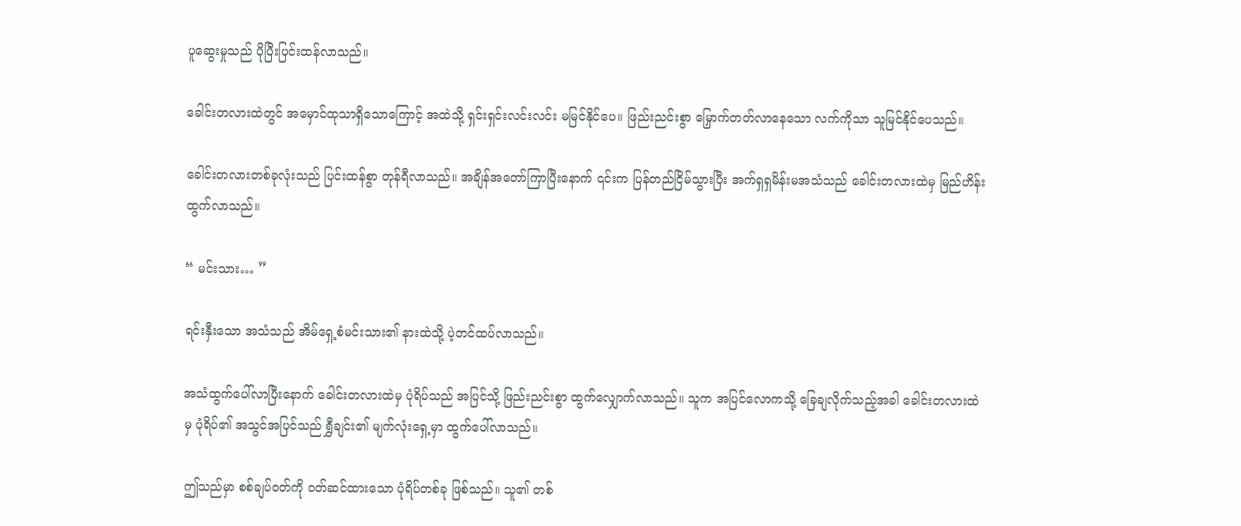ပူဆွေးမှုသည် ပိုပြီးပြင်းထန်လာသည်။

ခေါင်းတလားထဲတွင် အမှောင်ထုသာရှိသောကြောင့် အထဲသို့ ရှင်းရှင်းလင်းလင်း မမြင်နိုင်ပေ။ ဖြည်းညင်းစွာ မြှောက်တတ်လာနေသော လက်ကိုသာ သူမြင်နိုင်ပေသည်။

ခေါင်းတလားတစ်ခုလုံးသည် ပြင်းထန်စွာ တုန်ရီလာသည်။ အချိန်အတော်ကြာပြီးနောက် ၎င်းက ပြန်တည်ငြိမ်သွားပြီး အက်ရှရှမိန်းမအသံသည် ခေါင်းတလားထဲမှ မြည်ဟိန်းထွက်လာသည်။

“ မင်းသား… ”

ရင်းနှီးသော အသံသည် အိမ်ရှေ့စံမင်းသား၏ နားထဲသို့ ပဲ့တင်ထပ်လာသည်။

အသံထွက်ပေါ်လာပြီးနောက် ခေါင်းတလားထဲမှ ပုံရိပ်သည် အပြင်သို့ ဖြည်းညင်းစွာ ထွက်လျှောက်လာသည်။ သူက အပြင်လောကသို့ ခြေချလိုက်သည့်အခါ ခေါင်းတလားထဲမှ ပုံရိပ်၏ အသွင်အပြင်သည် ရွှီချင်း၏ မျက်လုံးရှေ့မှာ ထွက်ပေါ်လာသည်။

ဤသည်မှာ စစ်ချပ်ဝတ်ကို ဝတ်ဆင်ထားသော ပုံရိပ်တစ်ခု ဖြစ်သည်။ သူ၏ တစ်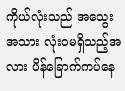ကိုယ်လုံးသည် အသွေးအသား လုံးဝမရှိသည့်အလား ပိန်ခြောက်ကပ်နေ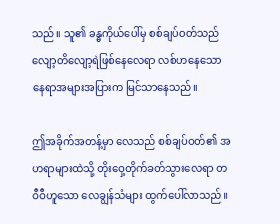သည်။ သူ၏ ခန္ဓကိုယ်ပေါ်မှ စစ်ချပ်ဝတ်သည် လျော့တိလျော့ရဲဖြစ်နေလေရာ လစ်ဟနေသော နေရာအများအပြားက မြင်သာနေသည်။

ဤအခိုက်အတန့်မှာ လေသည် စစ်ချပ်ဝတ်၏ အဟရာများထဲသို့ တိုးဝှေ့တိုက်ခတ်သွားလေရာ တဝီဝီဟူသော လေချွန်သံများ ထွက်ပေါ်လာသည်။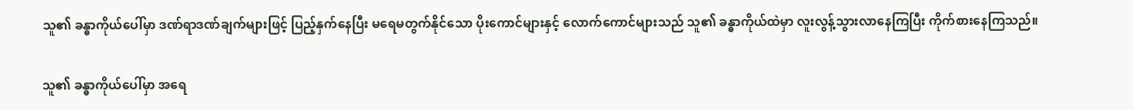သူ၏ ခန္ဓာကိုယ်ပေါ်မှာ ဒဏ်ရာဒဏ်ချက်များဖြင့် ပြည့်နှက်နေပြီး မရေမတွက်နိုင်သော ပိုးကောင်များနှင့် လောက်ကောင်များသည် သူ၏ ခန္ဓာကိုယ်ထဲမှာ လူးလွန့်သွားလာနေကြပြီး ကိုက်စားနေကြသည်။

သူ၏ ခန္ဓာကိုယ်ပေါ်မှာ အရေ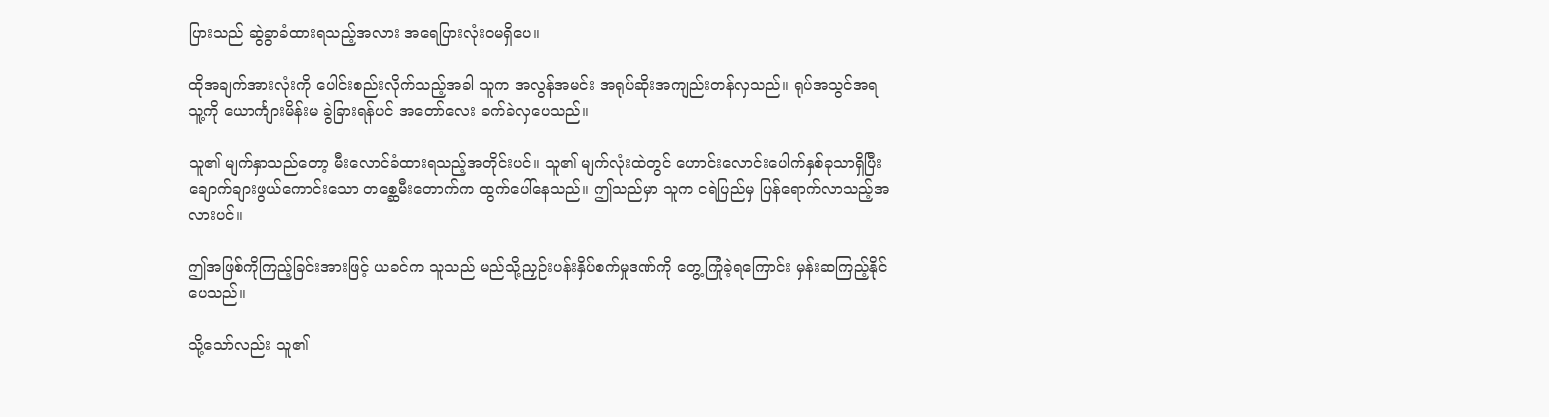ပြားသည် ဆွဲခွာခံထားရသည့်အလား အရေပြားလုံးဝမရှိပေ။

ထိုအချက်အားလုံးကို ပေါင်းစည်းလိုက်သည့်အခါ သူက အလွန်အမင်း အရုပ်ဆိုးအကျည်းတန်လှသည်။ ရုပ်အသွင်အရ သူ့ကို ယောင်္ကျားမိန်းမ ခွဲခြားရန်ပင် အတော်လေး ခက်ခဲလှပေသည်။

သူ၏ မျက်နှာသည်တော့ မီးလောင်ခံထားရသည့်အတိုင်းပင်။ သူ၏ မျက်လုံးထဲတွင် ဟောင်းလောင်းပေါက်နှစ်ခုသာရှိပြီး ချောက်ချားဖွယ်ကောင်းသော တစ္ဆေမီးတောက်က ထွက်ပေါ်နေသည်။ ဤသည်မှာ သူက ငရဲပြည်မှ ပြန်ရောက်လာသည့်အလားပင်။

ဤအဖြစ်ကိုကြည့်ခြင်းအားဖြင့် ယခင်က သူသည် မည်သို့ညှဉ်းပန်းနှိပ်စက်မှုဒဏ်ကို တွေ့ကြုံခဲ့ရကြောင်း မှန်းဆကြည့်နိုင်ပေသည်။

သို့သော်လည်း သူ၏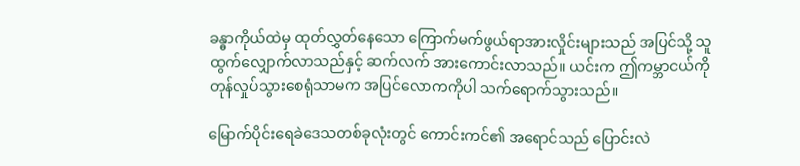ခန္ဓာကိုယ်ထဲမှ ထုတ်လွှတ်နေသော ကြောက်မက်ဖွယ်ရာအားလှိုင်းများသည် အပြင်သို့ သူထွက်လျှောက်လာသည်နှင့် ဆက်လက် အားကောင်းလာသည်။ ယင်းက ဤကမ္ဘာငယ်ကို တုန်လှုပ်သွားစေရုံသာမက အပြင်လောကကိုပါ သက်ရောက်သွားသည်။

မြောက်ပိုင်းရေခဲဒေသတစ်ခုလုံးတွင် ကောင်းကင်၏ အရောင်သည် ပြောင်းလဲ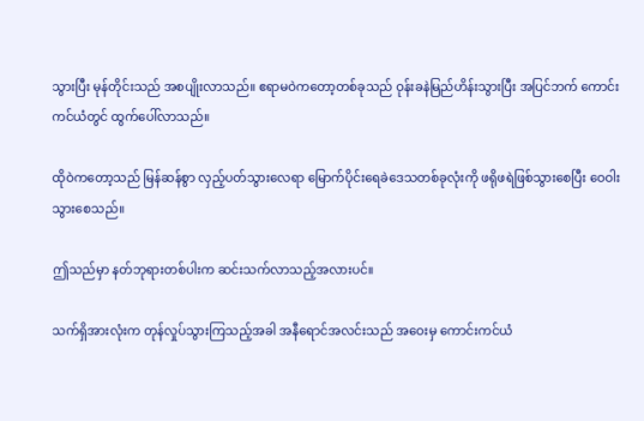သွားပြီး မုန်တိုင်းသည် အစပျိုးလာသည်။ ဧရာမဝဲကတော့တစ်ခုသည် ဝုန်းခနဲမြည်ဟိန်းသွားပြီး အပြင်ဘက် ကောင်းကင်ယံတွင် ထွက်ပေါ်လာသည်။

ထိုဝဲကတော့သည် မြန်ဆန်စွာ လှည့်ပတ်သွားလေရာ မြောက်ပိုင်းရေခဲဒေသတစ်ခုလုံးကို ဖရိုဖရဲဖြစ်သွားစေပြီး ဝေဝါးသွားစေသည်။

ဤသည်မှာ နတ်ဘုရားတစ်ပါးက ဆင်းသက်လာသည့်အလားပင်။

သက်ရှိအားလုံးက တုန်လှုပ်သွားကြသည့်အခါ အနီရောင်အလင်းသည် အဝေးမှ ကောင်းကင်ယံ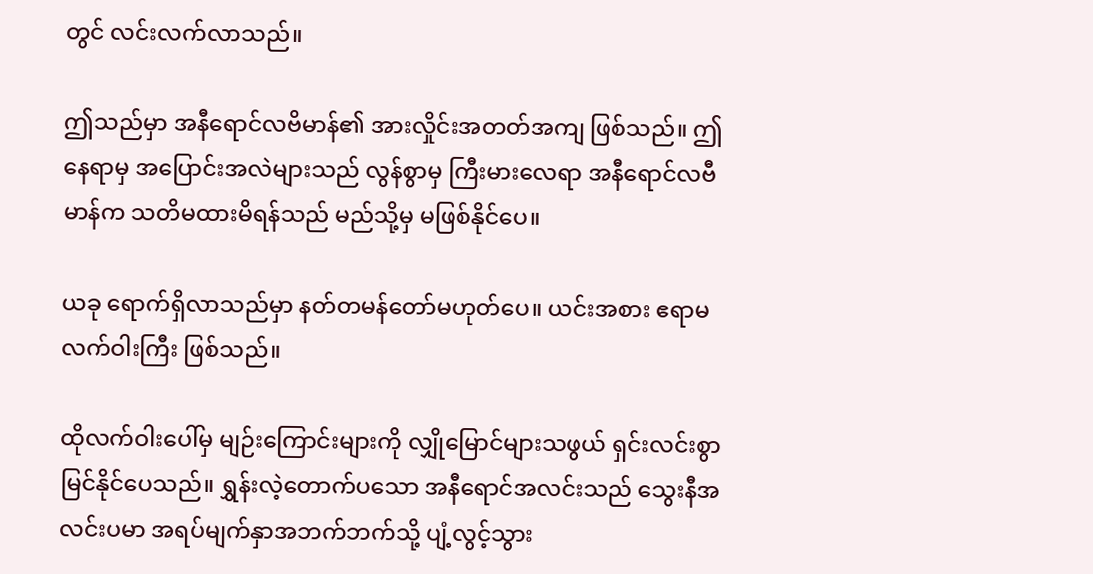တွင် လင်းလက်လာသည်။

ဤသည်မှာ အနီရောင်လဗိမာန်၏ အားလှိုင်းအတတ်အကျ ဖြစ်သည်။ ဤနေရာမှ အပြောင်းအလဲများသည် လွန်စွာမှ ကြီးမားလေရာ အနီရောင်လဗီမာန်က သတိမထားမိရန်သည် မည်သို့မှ မဖြစ်နိုင်ပေ။

ယခု ရောက်ရှိလာသည်မှာ နတ်တမန်တော်မဟုတ်ပေ။ ယင်းအစား ဧရာမလက်ဝါးကြီး ဖြစ်သည်။

ထိုလက်ဝါးပေါ်မှ မျဉ်းကြောင်းများကို လျှိုမြောင်များသဖွယ် ရှင်းလင်းစွာ မြင်နိုင်ပေသည်။ ရွှန်းလဲ့တောက်ပသော အနီရောင်အလင်းသည် သွေးနီအလင်းပမာ အရပ်မျက်နှာအဘက်ဘက်သို့ ပျံ့လွင့်သွား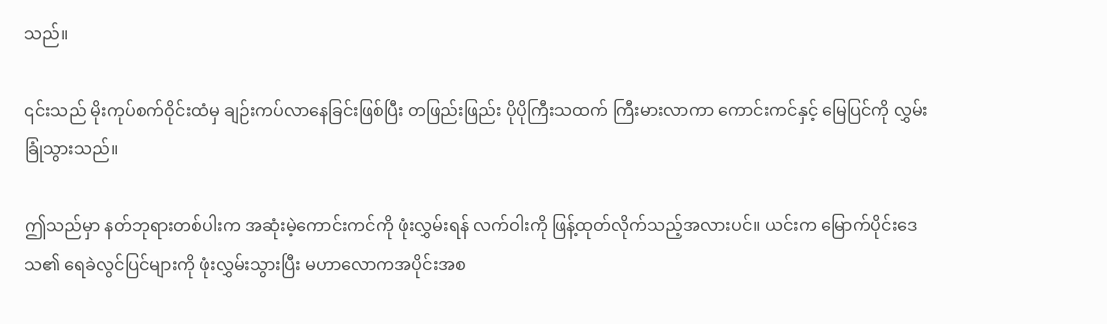သည်။

၎င်းသည် မိုးကုပ်စက်ဝိုင်းထံမှ ချဉ်းကပ်လာနေခြင်းဖြစ်ပြီး တဖြည်းဖြည်း ပိုပိုကြီးသထက် ကြီးမားလာကာ ကောင်းကင်နှင့် မြေပြင်ကို လွှမ်းခြုံသွားသည်။

ဤသည်မှာ နတ်ဘုရားတစ်ပါးက အဆုံးမဲ့ကောင်းကင်ကို ဖုံးလွှမ်းရန် လက်ဝါးကို ဖြန့်ထုတ်လိုက်သည့်အလားပင်။ ယင်းက မြောက်ပိုင်းဒေသ၏ ရေခဲလွင်ပြင်များကို ဖုံးလွှမ်းသွားပြီး မဟာလောကအပိုင်းအစ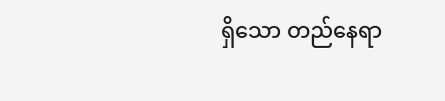ရှိသော တည်နေရာ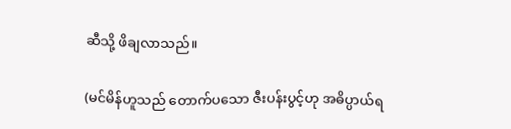ဆီသို့ ဖိချလာသည်။

(မင်မိန်ဟူသည် တောက်ပသော ဇီးပန်းပွင့်ဟု အဓိပ္ပာယ်ရ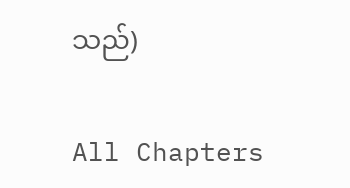သည်)

All Chapters